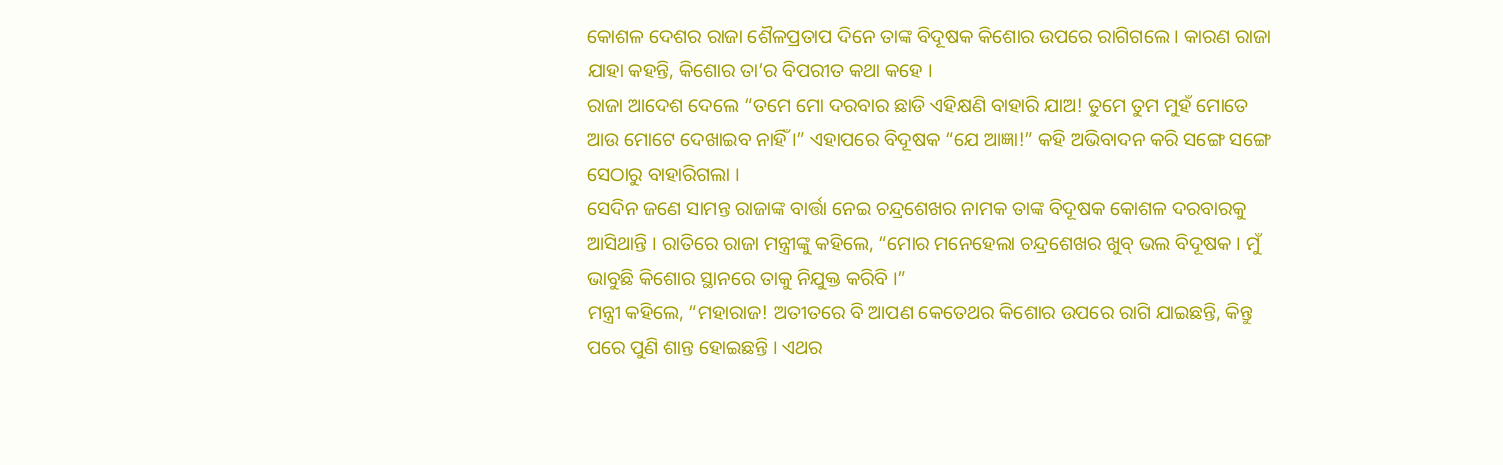କୋଶଳ ଦେଶର ରାଜା ଶୈଳପ୍ରତାପ ଦିନେ ତାଙ୍କ ବିଦୂଷକ କିଶୋର ଉପରେ ରାଗିଗଲେ । କାରଣ ରାଜା ଯାହା କହନ୍ତି, କିଶୋର ତା’ର ବିପରୀତ କଥା କହେ ।
ରାଜା ଆଦେଶ ଦେଲେ “ତମେ ମୋ ଦରବାର ଛାଡି ଏହିକ୍ଷଣି ବାହାରି ଯାଅ! ତୁମେ ତୁମ ମୁହଁ ମୋତେ ଆଉ ମୋଟେ ଦେଖାଇବ ନାହିଁ ।” ଏହାପରେ ବିଦୂଷକ “ଯେ ଆଜ୍ଞା!” କହି ଅଭିବାଦନ କରି ସଙ୍ଗେ ସଙ୍ଗେ ସେଠାରୁ ବାହାରିଗଲା ।
ସେଦିନ ଜଣେ ସାମନ୍ତ ରାଜାଙ୍କ ବାର୍ତ୍ତା ନେଇ ଚନ୍ଦ୍ରଶେଖର ନାମକ ତାଙ୍କ ବିଦୂଷକ କୋଶଳ ଦରବାରକୁ ଆସିଥାନ୍ତି । ରାତିରେ ରାଜା ମନ୍ତ୍ରୀଙ୍କୁ କହିଲେ, “ମୋର ମନେହେଲା ଚନ୍ଦ୍ରଶେଖର ଖୁବ୍ ଭଲ ବିଦୂଷକ । ମୁଁ ଭାବୁଛି କିଶୋର ସ୍ଥାନରେ ତାକୁ ନିଯୁକ୍ତ କରିବି ।”
ମନ୍ତ୍ରୀ କହିଲେ, “ମହାରାଜ! ଅତୀତରେ ବି ଆପଣ କେତେଥର କିଶୋର ଉପରେ ରାଗି ଯାଇଛନ୍ତି, କିନ୍ତୁ ପରେ ପୁଣି ଶାନ୍ତ ହୋଇଛନ୍ତି । ଏଥର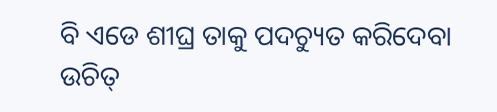ବି ଏଡେ ଶୀଘ୍ର ତାକୁ ପଦଚ୍ୟୁତ କରିଦେବା ଉଚିତ୍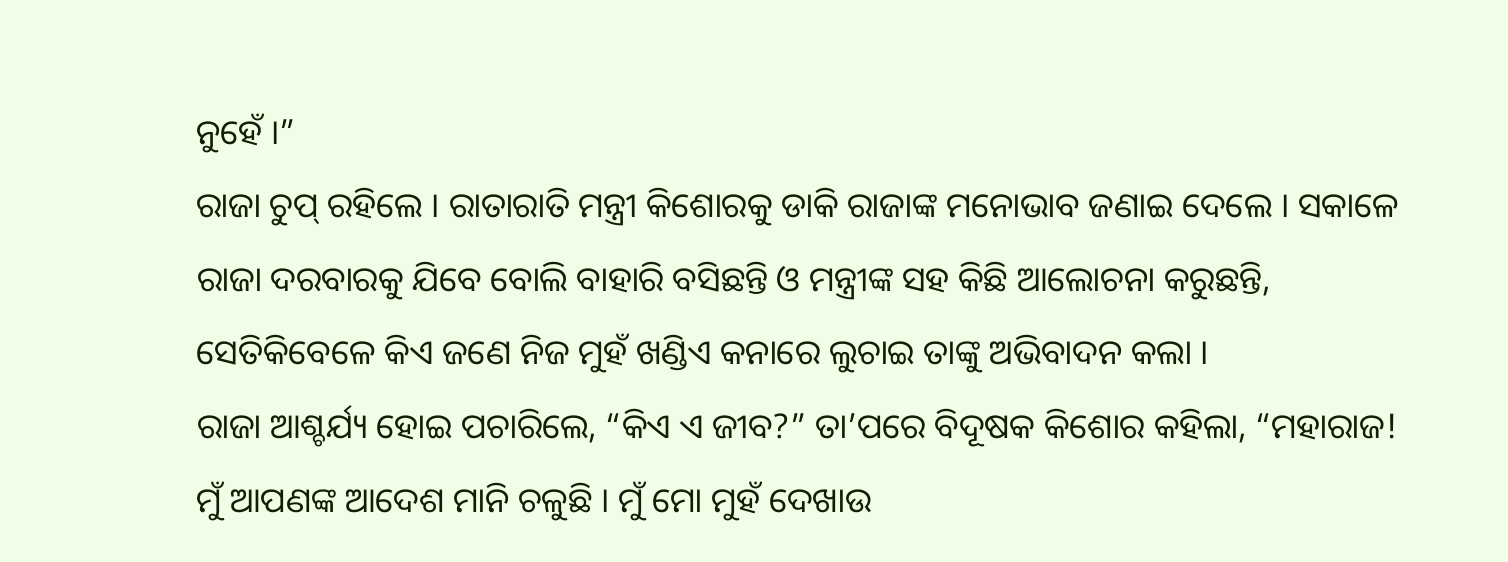ନୁହେଁ ।”
ରାଜା ଚୁପ୍ ରହିଲେ । ରାତାରାତି ମନ୍ତ୍ରୀ କିଶୋରକୁ ଡାକି ରାଜାଙ୍କ ମନୋଭାବ ଜଣାଇ ଦେଲେ । ସକାଳେ ରାଜା ଦରବାରକୁ ଯିବେ ବୋଲି ବାହାରି ବସିଛନ୍ତି ଓ ମନ୍ତ୍ରୀଙ୍କ ସହ କିଛି ଆଲୋଚନା କରୁଛନ୍ତି, ସେତିକିବେଳେ କିଏ ଜଣେ ନିଜ ମୁହଁ ଖଣ୍ଡିଏ କନାରେ ଲୁଚାଇ ତାଙ୍କୁ ଅଭିବାଦନ କଲା ।
ରାଜା ଆଶ୍ଚର୍ଯ୍ୟ ହୋଇ ପଚାରିଲେ, “କିଏ ଏ ଜୀବ?” ତା’ପରେ ବିଦୂଷକ କିଶୋର କହିଲା, “ମହାରାଜ! ମୁଁ ଆପଣଙ୍କ ଆଦେଶ ମାନି ଚଳୁଛି । ମୁଁ ମୋ ମୁହଁ ଦେଖାଉ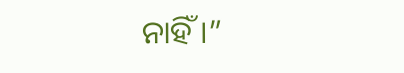ନାହିଁ ।”